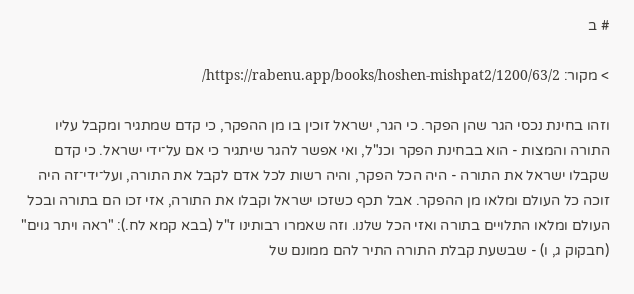# ב

> מקור: https://rabenu.app/books/hoshen-mishpat2/1200/63/2/

וזהו בחינת נכסי הגר שהן הפקר. כי הגר, ישראל זוכין בו מן ההפקר, כי קדם שמתגיר ומקבל עליו התורה והמצות - הוא בבחינת הפקר וכנ"ל, ואי אפשר להגר שיתגיר כי אם על־ידי ישראל. כי קדם שקבלו ישראל את התורה - היה הכל הפקר, והיה רשות לכל אדם לקבל את התורה, ועל־ידי־זה היה זוכה כל העולם ומלאו מן ההפקר. אבל תכף כשזכו ישראל וקבלו את התורה, אזי זכו הם בתורה ובכל העולם ומלאו התלויים בתורה ואזי הכל שלנו. וזה שאמרו רבותינו ז"ל (בבא קמא לח.): "ראה ויתר גוים" (חבקוק ג, ו) - שבשעת קבלת התורה התיר להם ממונם של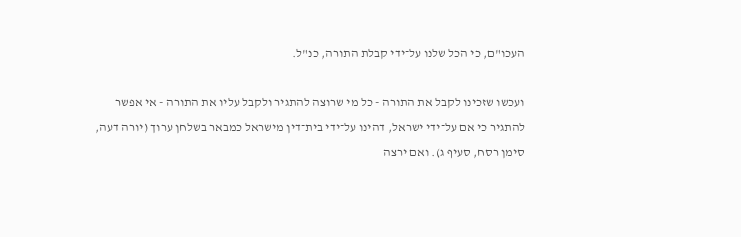העכו"ם, כי הכל שלנו על־ידי קבלת התורה, כנ"ל.

ועכשו שזכינו לקבל את התורה - כל מי שרוצה להתגיר ולקבל עליו את התורה - אי אפשר להתגיר כי אם על־ידי ישראל, דהינו על־ידי בית־דין מישראל כמבאר בשלחן ערוך (יורה דעה, סימן רסח, סעיף ג). ואם ירצה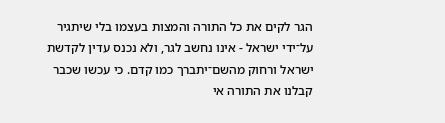הגר לקים את כל התורה והמצות בעצמו בלי שיתגיר על־ידי ישראל - אינו נחשב לגר, ולא נכנס עדין לקדשת ישראל ורחוק מהשם־יתברך כמו קדם. כי עכשו שכבר קבלנו את התורה אי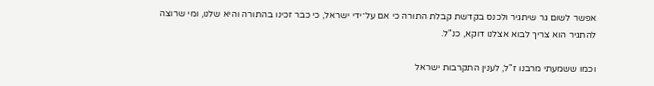אפשר לשום גר שיתגיר ולכנס בקדשת קבלת התורה כי אם על־ידי ישראל, כי כבר זכינו בהתורה והיא שלנו, ומי שרוצה להתגיר הוא צריך לבוא אצלנו דוקא, כנ"ל.

וכמו ששמעתי מרבנו ז"ל, לענין התקרבות ישראל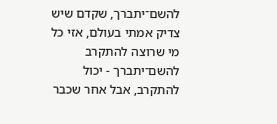להשם־יתברך, שקדם שיש צדיק אמתי בעולם, אזי כל מי שרוצה להתקרב להשם־יתברך - יכול להתקרב, אבל אחר שכבר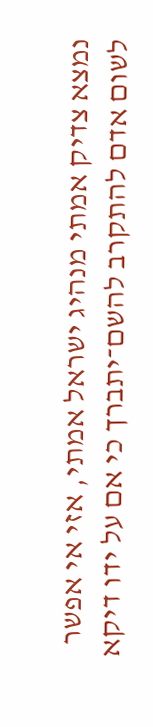נמצא צדיק אמתי מנהיג ישראל אמתי, אזי אי אפשר לשום אדם להתקרב להשם־יתברך כי אם על ידו דיקא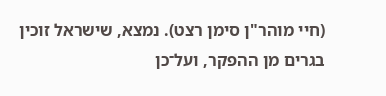(חיי מוהר"ן סימן רצט). נמצא, שישראל זוכין בגרים מן ההפקר, ועל־כן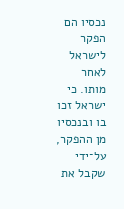נכסיו הם הפקר לישראל לאחר מותו. כי ישראל זכו בו ובנכסיו מן ההפקר, על־ידי שקבל את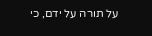על תורה על ידם, כי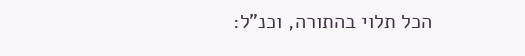הכל תלוי בהתורה, וכנ"ל: